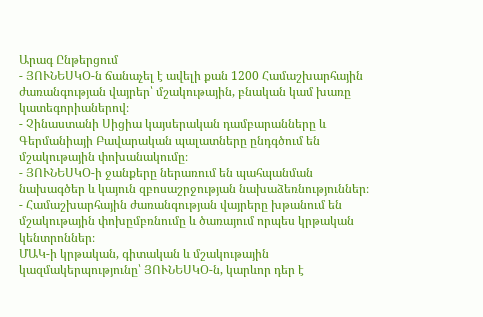Արագ Ընթերցում
- ՅՈՒՆԵՍԿՕ-ն ճանաչել է ավելի քան 1200 Համաշխարհային ժառանգության վայրեր՝ մշակութային, բնական կամ խառը կատեգորիաներով։
- Չինաստանի Սիցիա կայսերական դամբարանները և Գերմանիայի Բավարական պալատները ընդգծում են մշակութային փոխանակումը։
- ՅՈՒՆԵՍԿՕ-ի ջանքերը ներառում են պահպանման նախագծեր և կայուն զբոսաշրջության նախաձեռնություններ։
- Համաշխարհային ժառանգության վայրերը խթանում են մշակութային փոխըմբռնումը և ծառայում որպես կրթական կենտրոններ։
ՄԱԿ-ի կրթական, գիտական և մշակութային կազմակերպությունը՝ ՅՈՒՆԵՍԿՕ-ն, կարևոր դեր է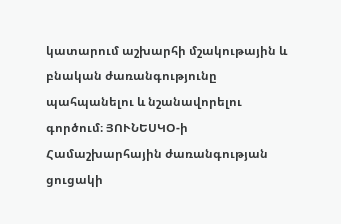կատարում աշխարհի մշակութային և բնական ժառանգությունը պահպանելու և նշանավորելու գործում։ ՅՈՒՆԵՍԿՕ-ի Համաշխարհային ժառանգության ցուցակի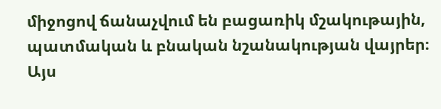միջոցով ճանաչվում են բացառիկ մշակութային, պատմական և բնական նշանակության վայրեր։ Այս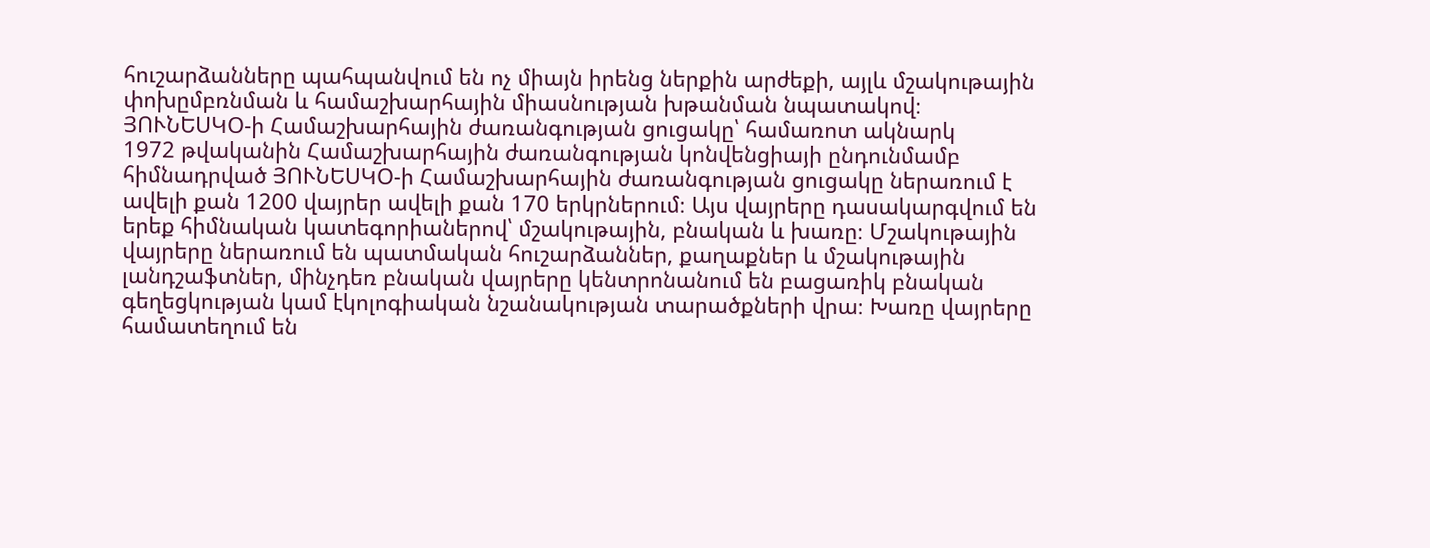հուշարձանները պահպանվում են ոչ միայն իրենց ներքին արժեքի, այլև մշակութային փոխըմբռնման և համաշխարհային միասնության խթանման նպատակով։
ՅՈՒՆԵՍԿՕ-ի Համաշխարհային ժառանգության ցուցակը՝ համառոտ ակնարկ
1972 թվականին Համաշխարհային ժառանգության կոնվենցիայի ընդունմամբ հիմնադրված ՅՈՒՆԵՍԿՕ-ի Համաշխարհային ժառանգության ցուցակը ներառում է ավելի քան 1200 վայրեր ավելի քան 170 երկրներում։ Այս վայրերը դասակարգվում են երեք հիմնական կատեգորիաներով՝ մշակութային, բնական և խառը։ Մշակութային վայրերը ներառում են պատմական հուշարձաններ, քաղաքներ և մշակութային լանդշաֆտներ, մինչդեռ բնական վայրերը կենտրոնանում են բացառիկ բնական գեղեցկության կամ էկոլոգիական նշանակության տարածքների վրա։ Խառը վայրերը համատեղում են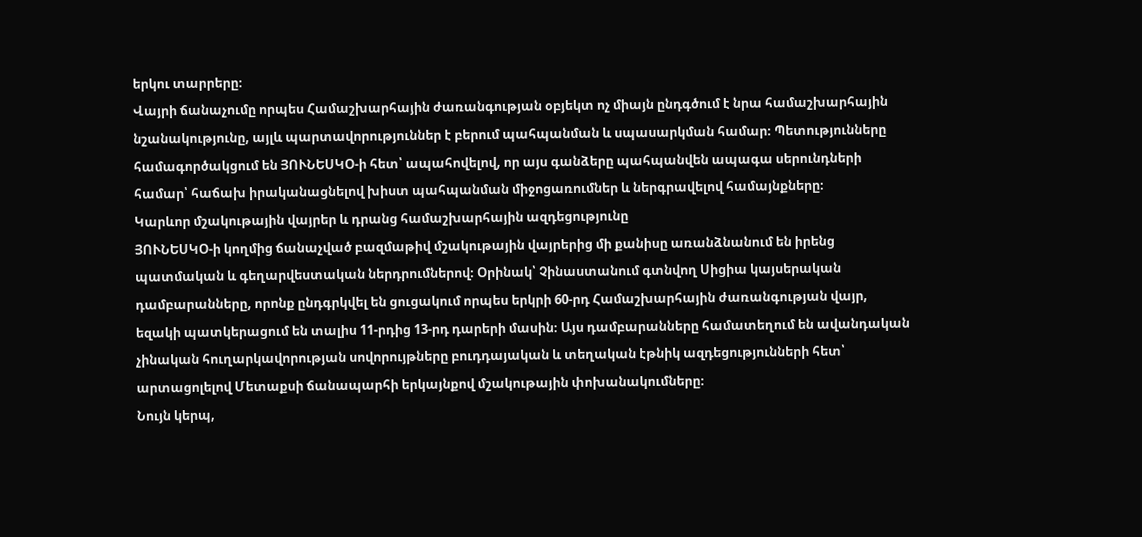երկու տարրերը։
Վայրի ճանաչումը որպես Համաշխարհային ժառանգության օբյեկտ ոչ միայն ընդգծում է նրա համաշխարհային նշանակությունը, այլև պարտավորություններ է բերում պահպանման և սպասարկման համար։ Պետությունները համագործակցում են ՅՈՒՆԵՍԿՕ-ի հետ՝ ապահովելով, որ այս գանձերը պահպանվեն ապագա սերունդների համար՝ հաճախ իրականացնելով խիստ պահպանման միջոցառումներ և ներգրավելով համայնքները։
Կարևոր մշակութային վայրեր և դրանց համաշխարհային ազդեցությունը
ՅՈՒՆԵՍԿՕ-ի կողմից ճանաչված բազմաթիվ մշակութային վայրերից մի քանիսը առանձնանում են իրենց պատմական և գեղարվեստական ներդրումներով։ Օրինակ՝ Չինաստանում գտնվող Սիցիա կայսերական դամբարանները, որոնք ընդգրկվել են ցուցակում որպես երկրի 60-րդ Համաշխարհային ժառանգության վայր, եզակի պատկերացում են տալիս 11-րդից 13-րդ դարերի մասին։ Այս դամբարանները համատեղում են ավանդական չինական հուղարկավորության սովորույթները բուդդայական և տեղական էթնիկ ազդեցությունների հետ՝ արտացոլելով Մետաքսի ճանապարհի երկայնքով մշակութային փոխանակումները։
Նույն կերպ,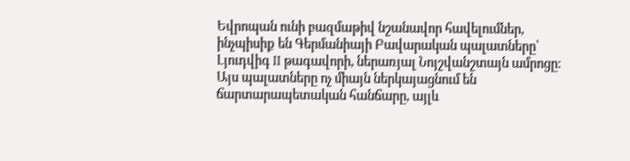Եվրոպան ունի բազմաթիվ նշանավոր հավելումներ, ինչպիսիք են Գերմանիայի Բավարական պալատները՝ Լյուդվիգ II թագավորի, ներառյալ Նոյշվանշտայն ամրոցը։ Այս պալատները ոչ միայն ներկայացնում են ճարտարապետական հանճարը, այլև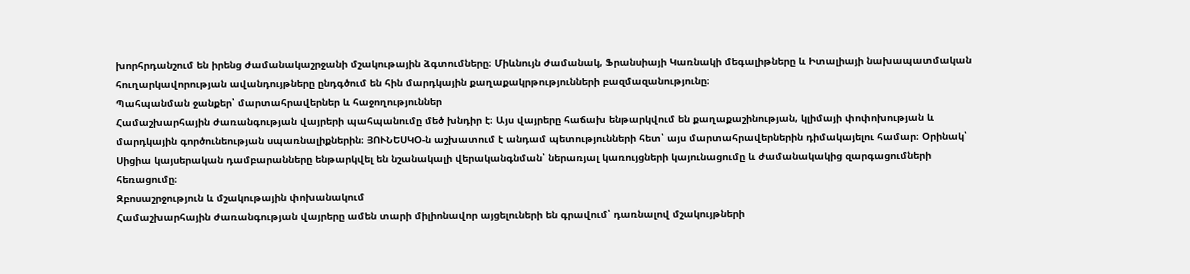խորհրդանշում են իրենց ժամանակաշրջանի մշակութային ձգտումները։ Միևնույն ժամանակ, Ֆրանսիայի Կառնակի մեգալիթները և Իտալիայի նախապատմական հուղարկավորության ավանդույթները ընդգծում են հին մարդկային քաղաքակրթությունների բազմազանությունը։
Պահպանման ջանքեր՝ մարտահրավերներ և հաջողություններ
Համաշխարհային ժառանգության վայրերի պահպանումը մեծ խնդիր է։ Այս վայրերը հաճախ ենթարկվում են քաղաքաշինության, կլիմայի փոփոխության և մարդկային գործունեության սպառնալիքներին։ ՅՈՒՆԵՍԿՕ-ն աշխատում է անդամ պետությունների հետ՝ այս մարտահրավերներին դիմակայելու համար։ Օրինակ՝ Սիցիա կայսերական դամբարանները ենթարկվել են նշանակալի վերականգնման՝ ներառյալ կառույցների կայունացումը և ժամանակակից զարգացումների հեռացումը։
Զբոսաշրջություն և մշակութային փոխանակում
Համաշխարհային ժառանգության վայրերը ամեն տարի միլիոնավոր այցելուների են գրավում՝ դառնալով մշակույթների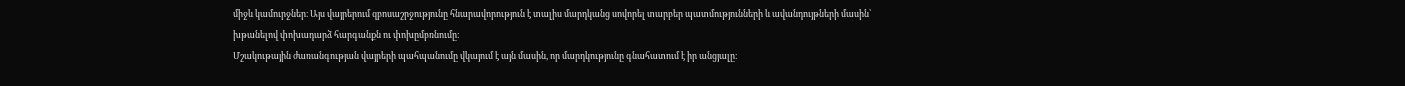միջև կամուրջներ։ Այս վայրերում զբոսաշրջությունը հնարավորություն է տալիս մարդկանց սովորել տարբեր պատմությունների և ավանդույթների մասին՝ խթանելով փոխադարձ հարգանքն ու փոխըմբռնումը։
Մշակութային ժառանգության վայրերի պահպանումը վկայում է այն մասին, որ մարդկությունը գնահատում է իր անցյալը։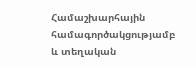Համաշխարհային համագործակցությամբ և տեղական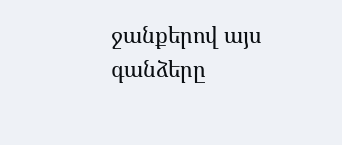ջանքերով այս գանձերը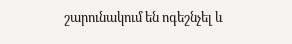շարունակում են ոգեշնչել և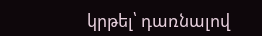կրթել՝ դառնալով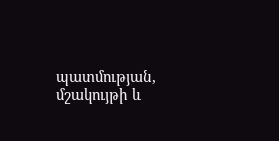պատմության, մշակույթի և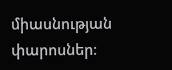միասնության փարոսներ։